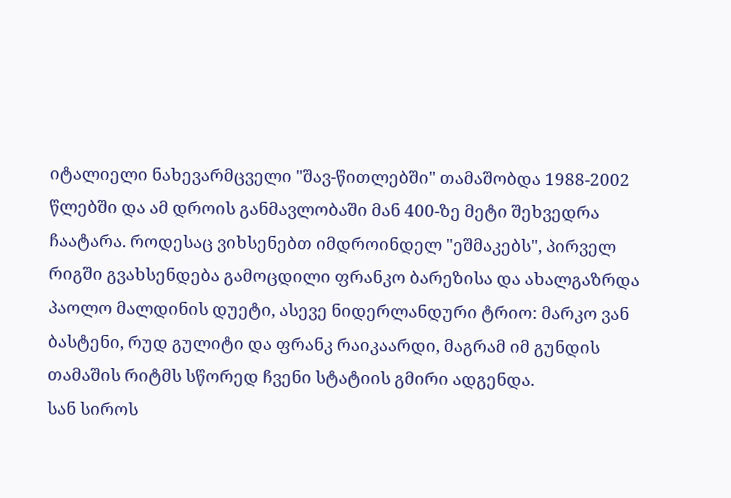იტალიელი ნახევარმცველი "შავ-წითლებში" თამაშობდა 1988-2002 წლებში და ამ დროის განმავლობაში მან 400-ზე მეტი შეხვედრა ჩაატარა. როდესაც ვიხსენებთ იმდროინდელ "ეშმაკებს", პირველ რიგში გვახსენდება გამოცდილი ფრანკო ბარეზისა და ახალგაზრდა პაოლო მალდინის დუეტი, ასევე ნიდერლანდური ტრიო: მარკო ვან ბასტენი, რუდ გულიტი და ფრანკ რაიკაარდი, მაგრამ იმ გუნდის თამაშის რიტმს სწორედ ჩვენი სტატიის გმირი ადგენდა.
სან სიროს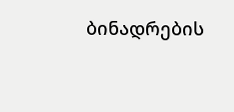ბინადრების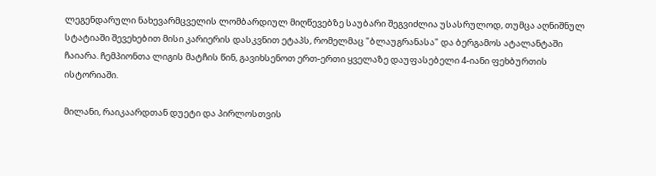ლეგენდარული ნახევარმცველის ლომბარდიულ მიღწევებზე საუბარი შეგვიძლია უსასრულოდ, თუმცა აღნიშნულ სტატიაში შევეხებით მისი კარიერის დასკვნით ეტაპს, რომელმაც "ბლაუგრანასა" და ბერგამოს ატალანტაში ჩაიარა. ჩემპიონთა ლიგის მატჩის წინ, გავიხსენოთ ერთ-ერთი ყველაზე დაუფასებელი 4-იანი ფეხბურთის ისტორიაში.

მილანი, რაიკაარდთან დუეტი და პირლოსთვის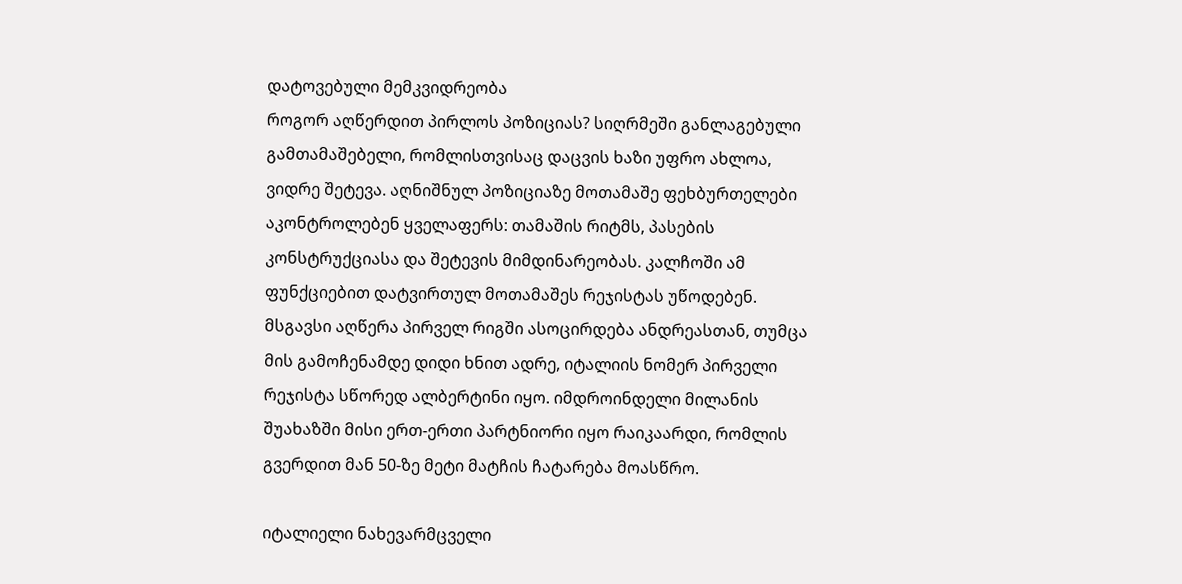დატოვებული მემკვიდრეობა
როგორ აღწერდით პირლოს პოზიციას? სიღრმეში განლაგებული გამთამაშებელი, რომლისთვისაც დაცვის ხაზი უფრო ახლოა, ვიდრე შეტევა. აღნიშნულ პოზიციაზე მოთამაშე ფეხბურთელები აკონტროლებენ ყველაფერს: თამაშის რიტმს, პასების კონსტრუქციასა და შეტევის მიმდინარეობას. კალჩოში ამ ფუნქციებით დატვირთულ მოთამაშეს რეჯისტას უწოდებენ.
მსგავსი აღწერა პირველ რიგში ასოცირდება ანდრეასთან, თუმცა მის გამოჩენამდე დიდი ხნით ადრე, იტალიის ნომერ პირველი რეჯისტა სწორედ ალბერტინი იყო. იმდროინდელი მილანის შუახაზში მისი ერთ-ერთი პარტნიორი იყო რაიკაარდი, რომლის გვერდით მან 50-ზე მეტი მატჩის ჩატარება მოასწრო.

იტალიელი ნახევარმცველი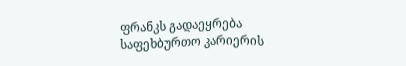ფრანკს გადაეყრება საფეხბურთო კარიერის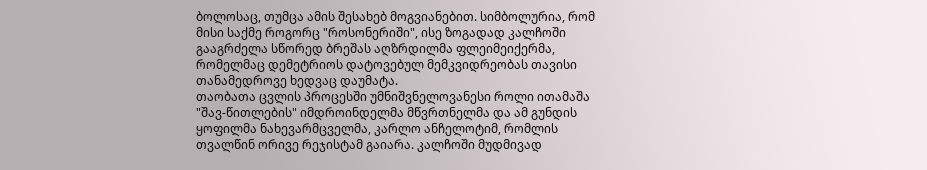ბოლოსაც, თუმცა ამის შესახებ მოგვიანებით. სიმბოლურია, რომ მისი საქმე როგორც "როსონერიში", ისე ზოგადად კალჩოში გააგრძელა სწორედ ბრეშას აღზრდილმა ფლეიმეიქერმა, რომელმაც დემეტრიოს დატოვებულ მემკვიდრეობას თავისი თანამედროვე ხედვაც დაუმატა.
თაობათა ცვლის პროცესში უმნიშვნელოვანესი როლი ითამაშა "შავ-წითლების" იმდროინდელმა მწვრთნელმა და ამ გუნდის ყოფილმა ნახევარმცველმა, კარლო ანჩელოტიმ, რომლის თვალწინ ორივე რეჯისტამ გაიარა. კალჩოში მუდმივად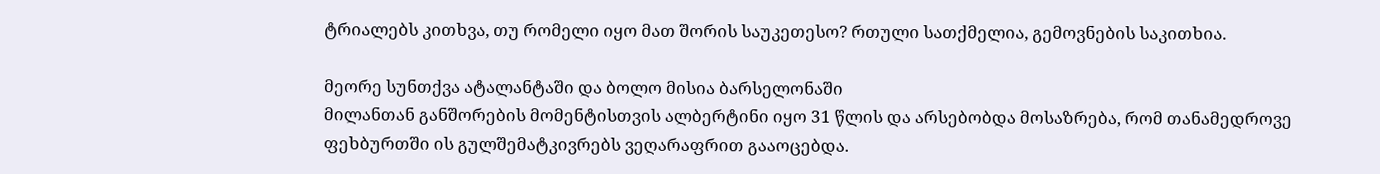ტრიალებს კითხვა, თუ რომელი იყო მათ შორის საუკეთესო? რთული სათქმელია, გემოვნების საკითხია.

მეორე სუნთქვა ატალანტაში და ბოლო მისია ბარსელონაში
მილანთან განშორების მომენტისთვის ალბერტინი იყო 31 წლის და არსებობდა მოსაზრება, რომ თანამედროვე ფეხბურთში ის გულშემატკივრებს ვეღარაფრით გააოცებდა.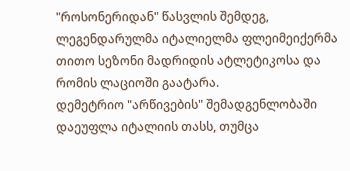"როსონერიდან" წასვლის შემდეგ, ლეგენდარულმა იტალიელმა ფლეიმეიქერმა თითო სეზონი მადრიდის ატლეტიკოსა და რომის ლაციოში გაატარა.
დემეტრიო "არწივების" შემადგენლობაში დაეუფლა იტალიის თასს, თუმცა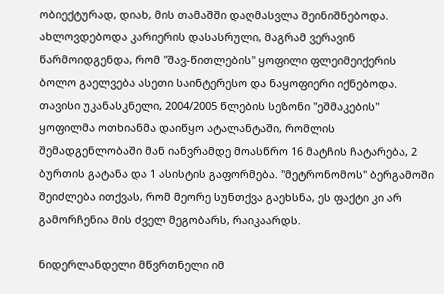ობიექტურად, დიახ, მის თამაშში დაღმასვლა შეინიშნებოდა. ახლოვდებოდა კარიერის დასასრული, მაგრამ ვერავინ წარმოიდგენდა, რომ "შავ-წითლების" ყოფილი ფლეიმეიქერის ბოლო გაელვება ასეთი საინტერესო და ნაყოფიერი იქნებოდა.
თავისი უკანასკნელი, 2004/2005 წლების სეზონი "ეშმაკების" ყოფილმა ოთხიანმა დაიწყო ატალანტაში, რომლის შემადგენლობაში მან იანვრამდე მოასწრო 16 მატჩის ჩატარება, 2 ბურთის გატანა და 1 ასისტის გაფორმება. "მეტრონომოს" ბერგამოში შეიძლება ითქვას, რომ მეორე სუნთქვა გაეხსნა, ეს ფაქტი კი არ გამორჩენია მის ძველ მეგობარს, რაიკაარდს.

ნიდერლანდელი მწვრთნელი იმ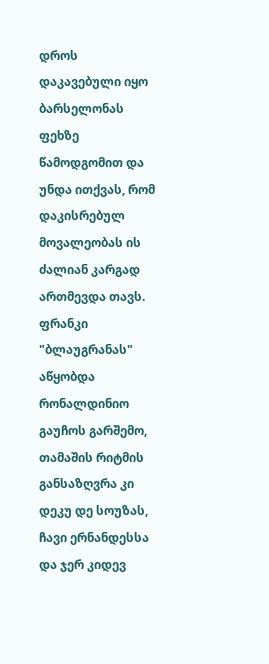დროს დაკავებული იყო ბარსელონას ფეხზე წამოდგომით და უნდა ითქვას, რომ დაკისრებულ მოვალეობას ის ძალიან კარგად ართმევდა თავს. ფრანკი "ბლაუგრანას" აწყობდა რონალდინიო გაუჩოს გარშემო, თამაშის რიტმის განსაზღვრა კი დეკუ დე სოუზას, ჩავი ერნანდესსა და ჯერ კიდევ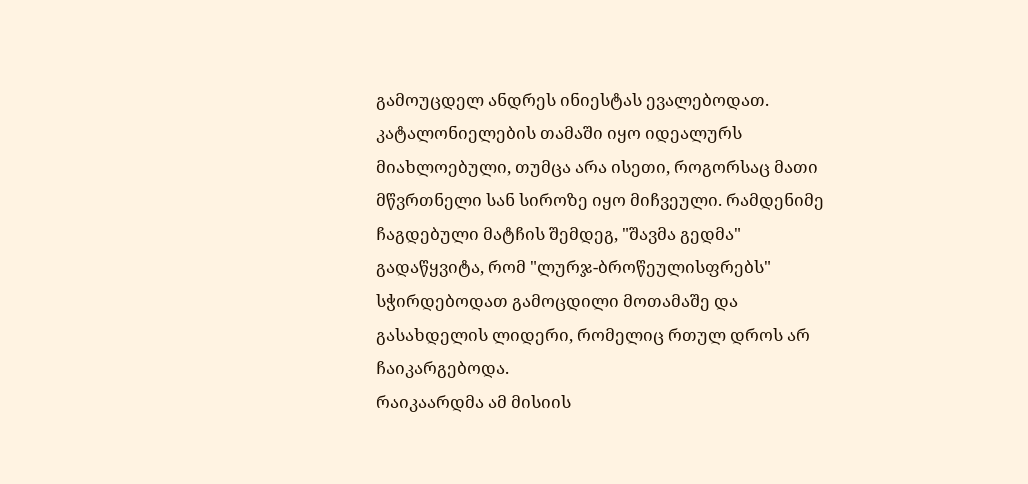გამოუცდელ ანდრეს ინიესტას ევალებოდათ.
კატალონიელების თამაში იყო იდეალურს მიახლოებული, თუმცა არა ისეთი, როგორსაც მათი მწვრთნელი სან სიროზე იყო მიჩვეული. რამდენიმე ჩაგდებული მატჩის შემდეგ, "შავმა გედმა" გადაწყვიტა, რომ "ლურჯ-ბროწეულისფრებს" სჭირდებოდათ გამოცდილი მოთამაშე და გასახდელის ლიდერი, რომელიც რთულ დროს არ ჩაიკარგებოდა.
რაიკაარდმა ამ მისიის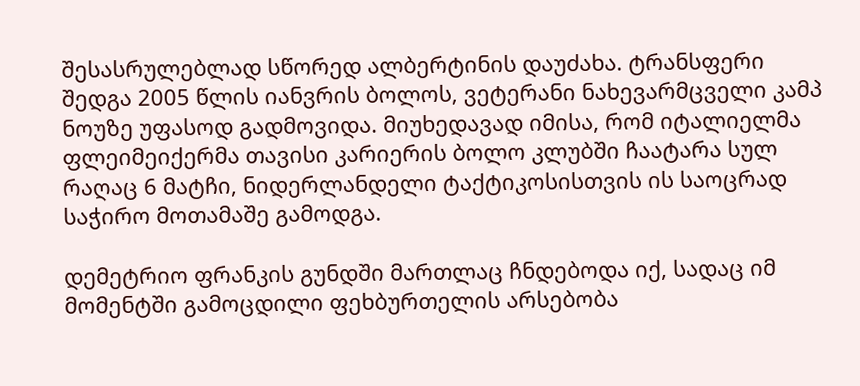შესასრულებლად სწორედ ალბერტინის დაუძახა. ტრანსფერი შედგა 2005 წლის იანვრის ბოლოს, ვეტერანი ნახევარმცველი კამპ ნოუზე უფასოდ გადმოვიდა. მიუხედავად იმისა, რომ იტალიელმა ფლეიმეიქერმა თავისი კარიერის ბოლო კლუბში ჩაატარა სულ რაღაც 6 მატჩი, ნიდერლანდელი ტაქტიკოსისთვის ის საოცრად საჭირო მოთამაშე გამოდგა.

დემეტრიო ფრანკის გუნდში მართლაც ჩნდებოდა იქ, სადაც იმ მომენტში გამოცდილი ფეხბურთელის არსებობა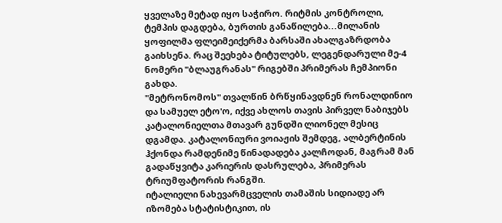ყველაზე მეტად იყო საჭირო. რიტმის კონტროლი, ტემპის დაგდება, ბურთის განაწილება...მილანის ყოფილმა ფლეიმეიქერმა ბარსაში ახალგაზრდობა გაიხსენა. რაც შეეხება ტიტულებს, ლეგენდარული მე-4 ნომერი "ბლაუგრანას" რიგებში პრიმერას ჩემპიონი გახდა.
"მეტრონომოს" თვალწინ ბრწყინავდნენ რონალდინიო და სამუელ ეტო'ო, იქვე ახლოს თავის პირველ ნაბიჯებს კატალონიელთა მთავარ გუნდში ლიონელ მესიც დგამდა. კატალონიური ვოიაჟის შემდეგ, ალბერტინის ჰქონდა რამდენიმე წინადადება კალჩოდან, მაგრამ მან გადაწყვიტა კარიერის დასრულება, პრიმერას ტრიუმფატორის რანგში.
იტალიელი ნახევარმცველის თამაშის სიდიადე არ იზომება სტატისტიკით, ის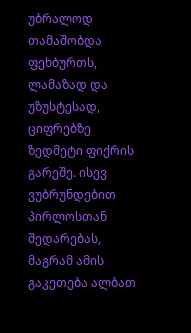უბრალოდ თამაშობდა ფეხბურთს, ლამაზად და უზუსტესად, ციფრებზე ზედმეტი ფიქრის გარეშე. ისევ ვუბრუნდებით პირლოსთან შედარებას, მაგრამ ამის გაკეთება ალბათ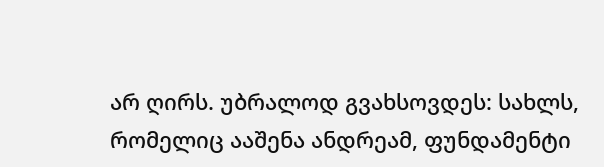არ ღირს. უბრალოდ გვახსოვდეს: სახლს, რომელიც ააშენა ანდრეამ, ფუნდამენტი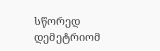სწორედ დემეტრიომ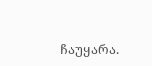ჩაუყარა.